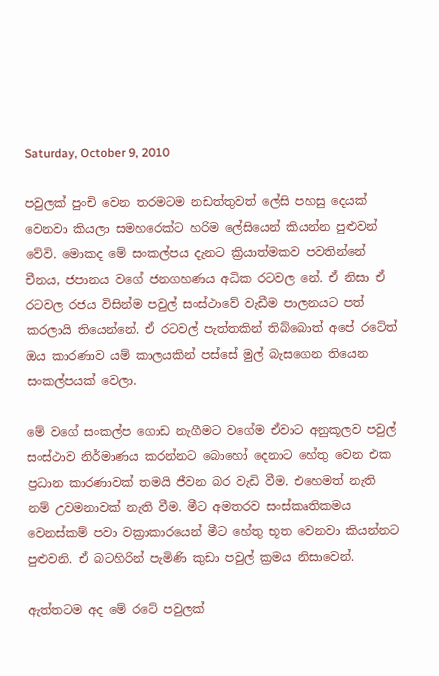Saturday, October 9, 2010

පවුලක් පුංචි වෙන තරමටම නඩත්තුවත් ලේසි පහසු දෙයක් වෙනවා කියලා සමහරෙක්ට හරිම ලේසියෙන් කියන්න පුළුවන් වේවි. මොකද මේ සංකල්පය දැනට ක්‍රියාත්මකව පවතින්නේ චීනය, ජපානය වගේ ජනගහණය අධික රටවල නේ. ඒ නිසා ඒ රටවල රජය විසින්ම පවුල් සංස්ථාවේ වැඩීම පාලනයට පත් කරලායි තියෙන්නේ. ඒ රටවල් පැත්තකින් තිබ්බොත් අපේ රටේත් ඔය කාරණාව යම් කාලයකින් පස්සේ මුල් බැසගෙන තියෙන සංකල්පයක් වෙලා.

මේ වගේ සංකල්ප ගොඩ නැගීමට වගේම ඒවාට අනුකූලව පවුල් සංස්ථාව නිර්මාණය කරන්නට බොහෝ දෙනාට හේතු වෙන එක ප්‍රධාන කාරණාවක් තමයි ජීවන බර වැඩි වීම. එහෙමත් නැති නම් උවමනාවක් නැති වීම. මීට අමතරව සංස්කෘතිකමය වෙනස්කම් පවා වක්‍රාකාරයෙන් මීට හේතු භූත වෙනවා කියන්නට පුළුවනි. ඒ බටහිරින් පැමිණි කුඩා පවුල් ක්‍රමය නිසාවෙන්.

ඇත්තටම අද මේ රටේ පවුලක්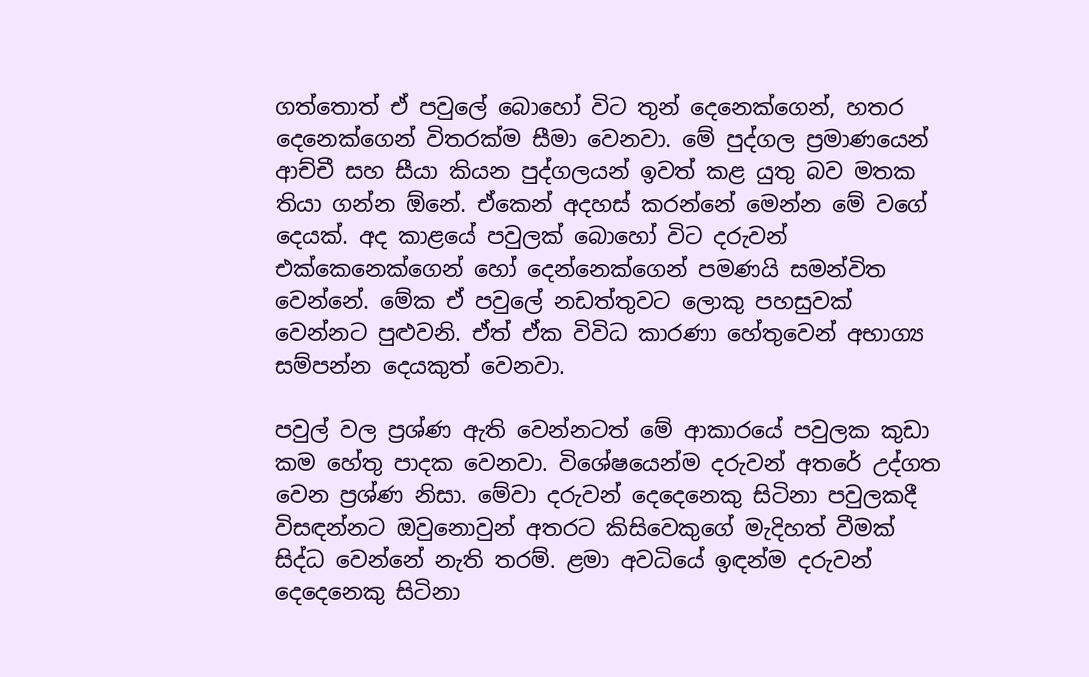ගත්තොත් ඒ පවුලේ බොහෝ විට තුන් දෙනෙක්ගෙන්, හතර දෙනෙක්ගෙන් විතරක්ම සීමා වෙනවා. මේ පුද්ගල ප්‍රමාණයෙන් ආච්චී සහ සීයා කියන පුද්ගලයන් ඉවත් කළ යුතු බව මතක තියා ගන්න ඕනේ. ඒකෙන් අදහස් කරන්නේ මෙන්න මේ වගේ දෙයක්. අද කාළයේ පවුලක් බොහෝ විට දරුවන් එක්කෙනෙක්ගෙන් හෝ දෙන්නෙක්ගෙන් පමණයි සමන්විත වෙන්නේ. මේක ඒ පවුලේ නඩත්තුවට ලොකු පහසුවක් වෙන්නට පුළුවනි. ඒත් ඒක විවිධ කාරණා හේතුවෙන් අභාග්‍ය සම්පන්න දෙයකුත් වෙනවා.

පවුල් වල ප්‍රශ්ණ ඇති වෙන්නටත් මේ ආකාරයේ පවුලක කුඩා කම හේතු පාදක වෙනවා. විශේෂයෙන්ම දරුවන් අතරේ උද්ගත වෙන ප්‍රශ්ණ නිසා. මේවා දරුවන් දෙදෙනෙකු සිටිනා පවුලකදී විසඳන්නට ඔවුනොවුන් අතරට කිසිවෙකුගේ මැදිහත් වීමක් සිද්ධ වෙන්නේ නැති තරම්. ළමා අවධියේ ඉඳන්ම දරුවන් දෙදෙනෙකු සිටිනා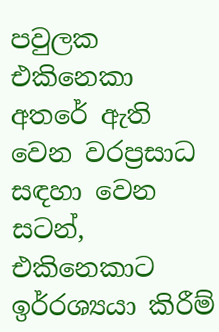පවුලක එකිනෙකා අතරේ ඇති වෙන වරප්‍රසාධ සඳහා වෙන සටන්, එකිනෙකාට ඉර්‍රශ්‍යයා කිරීම්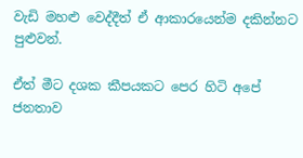වැඩි මහළු වෙද්දීත් ඒ ආකාරයෙන්ම දකින්නට පුළුවන්.

ඒත් මීට දශක කීපයකට පෙර හිටි අපේ ජනතාව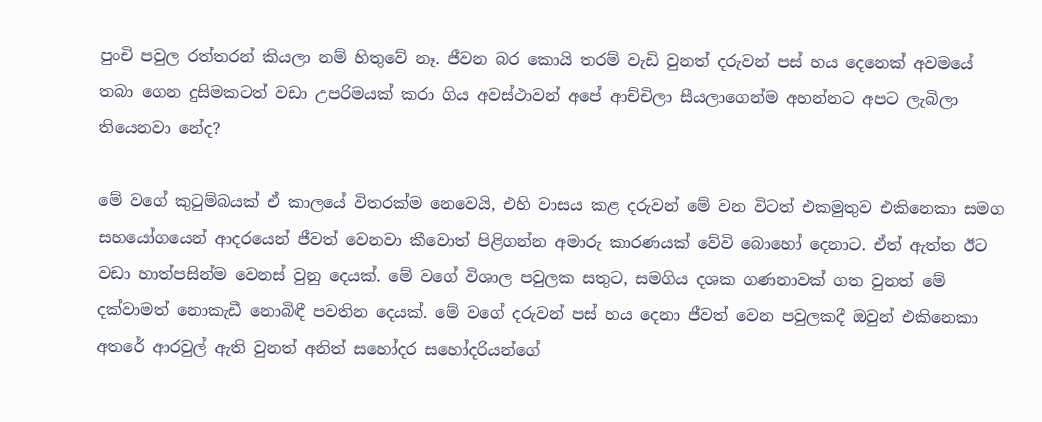පුංචි පවුල රත්තරන් කියලා නම් හිතුවේ නෑ. ජීවන බර කොයි තරම් වැඩි වුනත් දරුවන් පස් හය දෙනෙක් අවමයේ තබා ගෙන දුසිමකටත් වඩා උපරිමයක් කරා ගිය අවස්ථාවන් අපේ ආච්චිලා සීයලාගෙන්ම අහන්නට අපට ලැබිලා තියෙනවා නේද?

මේ වගේ කුටුම්බයක් ඒ කාලයේ විතරක්ම නෙවෙයි, එහි වාසය කළ දරුවන් මේ වන විටත් එකමුතුව එකිනෙකා සමග සහයෝගයෙන් ආදරයෙන් ජීවත් වෙනවා කීවොත් පිළිගන්න අමාරු කාරණයක් වේවි බොහෝ දෙනාට. ඒත් ඇත්ත ඊට වඩා හාත්පසින්ම වෙනස් වුනු දෙයක්. මේ වගේ විශාල පවුලක සතුට, සමගිය දශක ගණනාවක් ගත වුනත් මේ දක්වාමත් නොකැඩී නොබිඳී පවතින දෙයක්. මේ වගේ දරුවන් පස් හය දෙනා ජීවත් වෙන පවුලකදී ඔවුන් එකිනෙකා අතරේ ආරවුල් ඇති වුනත් අනිත් සහෝදර සහෝදරියන්ගේ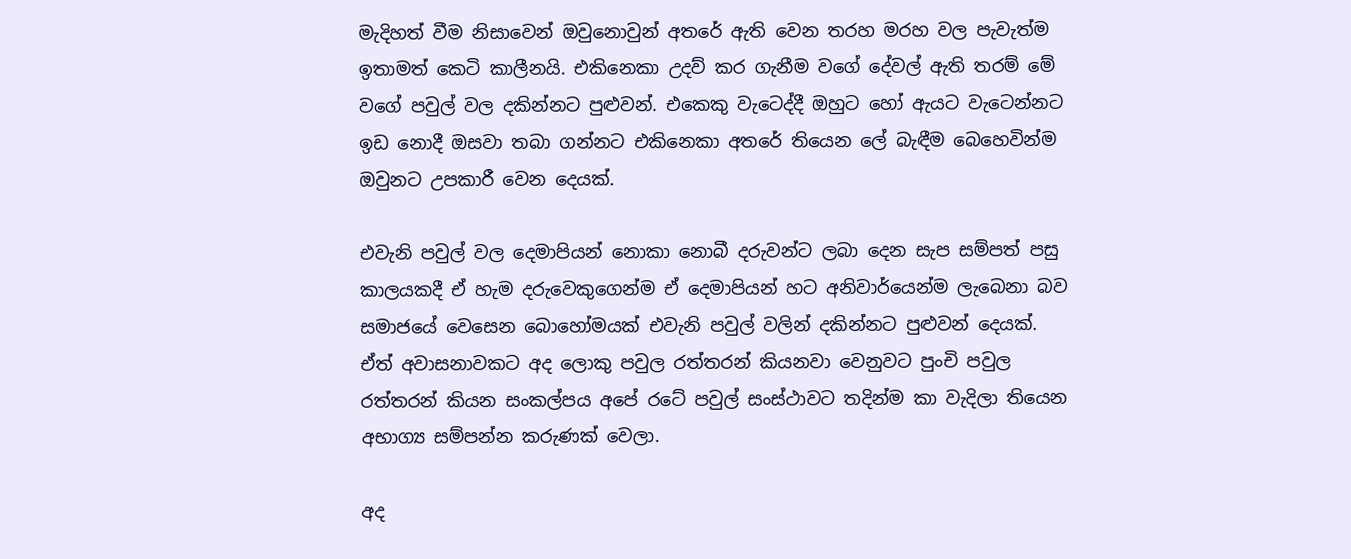මැදිහත් වීම නිසාවෙන් ඔවුනොවුන් අතරේ ඇති වෙන තරහ මරහ වල පැවැත්ම ඉතාමත් කෙටි කාලීනයි. එකිනෙකා උදව් කර ගැනීම වගේ දේවල් ඇති තරම් මේ වගේ පවුල් වල දකින්නට පුළුවන්. එකෙකු වැටෙද්දී ඔහුට හෝ ඇයට වැටෙන්නට ඉඩ නොදී ඔසවා තබා ගන්නට එකිනෙකා අතරේ තියෙන ලේ බැඳීම බෙහෙවින්ම ඔවුනට උපකාරී වෙන දෙයක්.

එවැනි පවුල් වල දෙමාපියන් නොකා නොබී දරුවන්ට ලබා දෙන සැප සම්පත් පසු කාලයකදී ඒ හැම දරුවෙකුගෙන්ම ඒ දෙමාපියන් හට අනිවාර්යෙන්ම ලැබෙනා බව සමාජයේ වෙසෙන බොහෝමයක් එවැනි පවුල් වලින් දකින්නට පුළුවන් දෙයක්. ඒත් අවාසනාවකට අද ලොකු පවුල රත්තරන් කියනවා වෙනුවට පුංචි පවුල රත්තරන් කියන සංකල්පය අපේ රටේ පවුල් සංස්ථාවට තදින්ම කා වැදිලා තියෙන අභාග්‍ය සම්පන්න කරුණක් වෙලා.

අද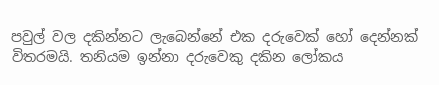පවුල් වල දකින්නට ලැබෙන්නේ එක දරුවෙක් හෝ දෙන්නක් විතරමයි. තනියම ඉන්නා දරුවෙකු දකින ලෝකය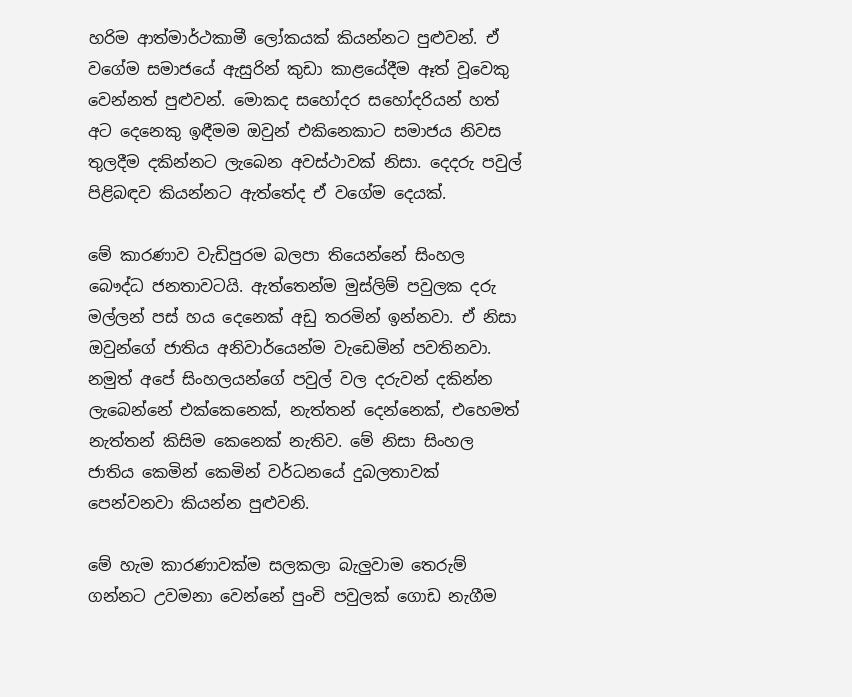හරිම ආත්මාර්ථකාමී ලෝකයක් කියන්නට පුළුවන්. ඒ වගේම සමාජයේ ඇසුරින් කුඩා කාළයේදීම ඈත් වූවෙකු වෙන්නත් පුළුවන්. මොකද සහෝදර සහෝදරියන් හත් අට දෙනෙකු ඉඳීමම ඔවුන් එකිනෙකාට සමාජය නිවස තුලදීම දකින්නට ලැබෙන අවස්ථාවක් නිසා. දෙදරු පවුල් පිළිබඳව කියන්නට ඇත්තේද ඒ වගේම දෙයක්.

මේ කාරණාව වැඩිපුරම බලපා තියෙන්නේ සිංහල බෞද්ධ ජනතාවටයි. ඇත්තෙන්ම මුස්ලිම් පවුලක දරු මල්ලන් පස් හය දෙනෙක් අඩු තරමින් ඉන්නවා. ඒ නිසා ඔවුන්ගේ ජාතිය අනිවාර්යෙන්ම වැඩෙමින් පවතිනවා. නමුත් අපේ සිංහලයන්ගේ පවුල් වල දරුවන් දකින්න ලැබෙන්නේ එක්කෙනෙක්, නැත්තන් දෙන්නෙක්, එහෙමත් නැත්තන් කිසිම කෙනෙක් නැතිව. මේ නිසා සිංහල ජාතිය කෙමින් කෙමින් වර්ධනයේ දුබලතාවක් පෙන්වනවා කියන්න පුළුවනි.

මේ හැම කාරණාවක්ම සලකලා බැලුවාම තෙරුම් ගන්නට උවමනා වෙන්නේ පුංචි පවුලක් ගොඩ නැගීම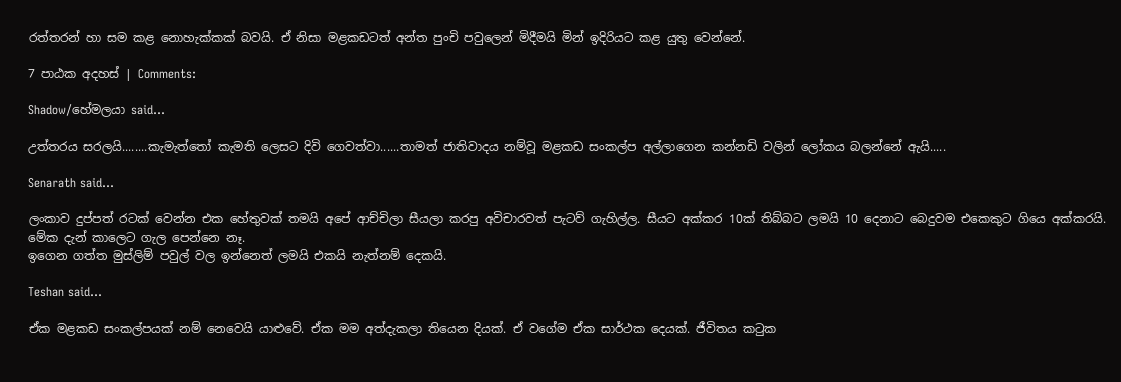රත්තරන් හා සම කළ නොහැක්කක් බවයි. ඒ නිසා මළකඩටත් අන්ත පුංචි පවුලෙන් මිදීමයි මින් ඉදිරියට කළ යුතු වෙන්නේ.

7 පාඨක අදහස් | Comments:

Shadow/හේමලයා said...

උත්තරය සරලයි........කැමැත්තෝ කැමති ලෙසට දිවි ගෙවත්වා......තාමත් ජාතිවාදය නම්වූ මළකඩ සංකල්ප අල්ලාගෙන කන්නඩි වලින් ලෝකය බලන්නේ ඇයි.....

Senarath said...

ලංකාව දුප්පත් රටක් වෙන්න එක හේතුවක් තමයි අපේ ආච්චිලා සීයලා කරපු අවිචාරවත් පැටව් ගැහිල්ල. සීයට අක්කර 10ක් තිබ්බට ලමයි 10 දෙනාට බෙදුවම එකෙකුට ගියෙ අක්කරයි. මේක දැන් කාලෙට ගැල පෙන්නෙ නෑ.
ඉගෙන ගත්ත මුස්ලිම් පවුල් වල ඉන්නෙත් ලමයි එකයි නැත්නම් දෙකයි.

Teshan said...

ඒක මළකඩ සංකල්පයක් නම් නෙවෙයි යාළුවේ. ඒක මම අත්දැකලා තියෙන දියක්. ඒ වගේම ඒක සාර්ථක දෙයක්. ජීවිතය කටුක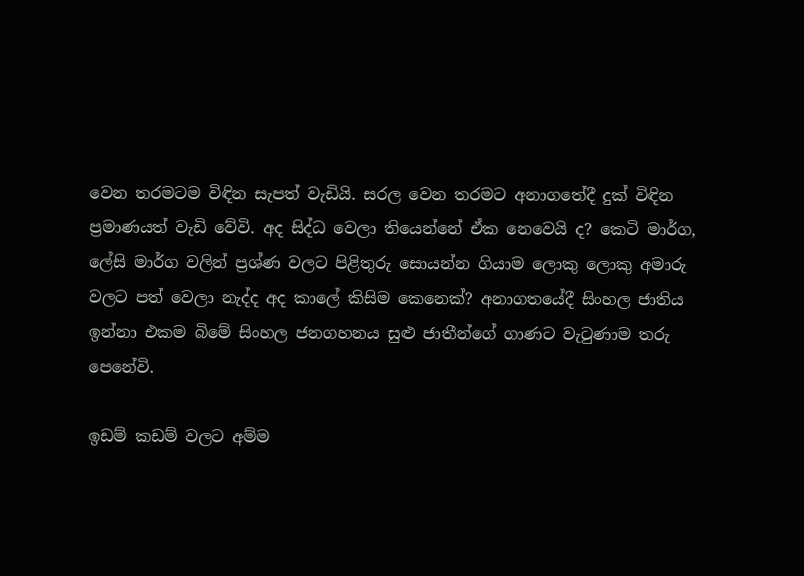වෙන තරමටම විඳින සැපත් වැඩියි. සරල වෙන තරමට අනාගතේදී දුක් විඳින ප්‍රමාණයත් වැඩි වේවි. අද සිද්ධ වෙලා තියෙන්නේ ඒක නෙවෙයි ද? කෙටි මාර්ග, ලේසි මාර්ග වලින් ප්‍රශ්ණ වලට පිළිතුරු සොයන්න ගියාම ලොකු ලොකු අමාරු වලට පත් වෙලා නැද්ද අද කාලේ කිසිම කෙනෙක්? අනාගතයේදී සිංහල ජාතිය ඉන්නා එකම බිමේ සිංහල ජනගහනය සුළු ජාතීන්ගේ ගාණට වැටුණාම තරු පෙනේවි.

ඉඩම් කඩම් වලට අම්ම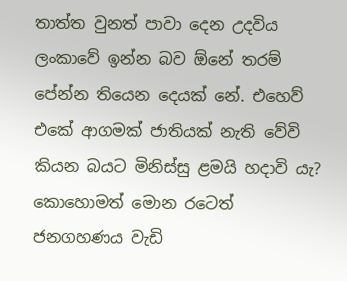තාත්ත වුනත් පාවා දෙන උදවිය ලංකාවේ ඉන්න බව ඕනේ තරම් පේන්න තියෙන දෙයක් නේ. එහෙව් එකේ ආගමක් ජාතියක් නැති වේවි කියන බයට මිනිස්සු ළමයි හදාවි යැ? කොහොමත් මොන රටෙත් ජනගහණය වැඩි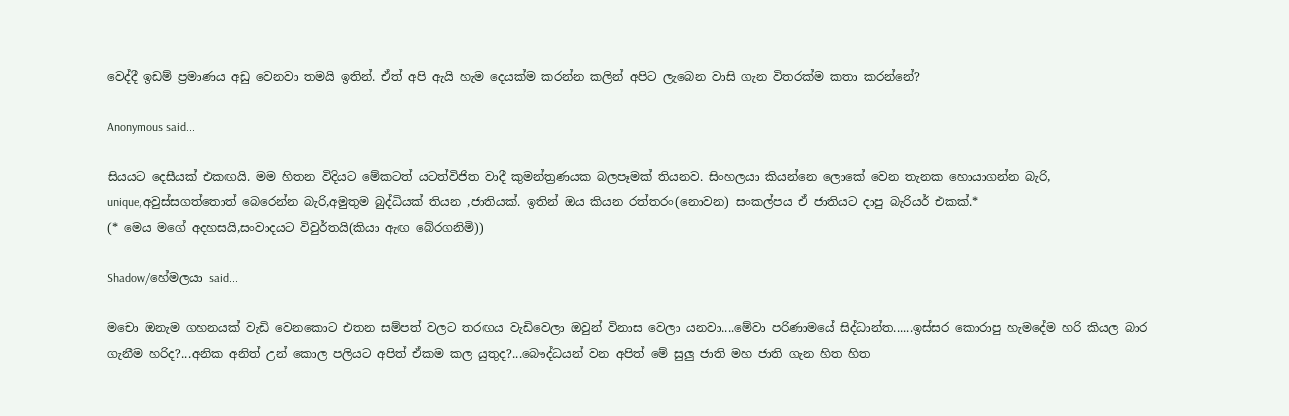වෙද්දී ඉඩම් ප්‍රමාණය අඩු වෙනවා තමයි ඉතින්. ඒත් අපි ඇයි හැම දෙයක්ම කරන්න කලින් අපිට ලැබෙන වාසි ගැන විතරක්ම කතා කරන්නේ?

Anonymous said...

සියයට දෙසීයක් එකඟයි. මම හිතන විදියට මේකටත් යටත්විජිත වාදී කුමන්ත්‍රණයක බලපෑමක් තියනව. සිංහලයා කියන්නෙ ලොකේ වෙන තැනක හොයාගන්න බැරි, unique,අවුස්සගත්තොත් බෙරෙන්න බැරි,අමුතුම බුද්ධියක් තියන ,ජාතියක්. ඉතින් ඔය කියන රත්තරං(නොවන) සංකල්පය ඒ ජාතියට දාපු බැරියර් එකක්.*
(* මෙය මගේ අදහසයි,සංවාදයට විවුර්තයි(කියා ඇඟ බේරගනිමි))

Shadow/හේමලයා said...

මචො ඔනැම ගහනයක් වැඩි වෙනකොට එතන සම්පත් වලට තරඟය වැඩිවෙලා ඔවුන් විනාස වෙලා යනවා....මේවා පරිණාමයේ සිද්ධාන්ත......ඉස්සර කොරාපු හැමදේම හරි කියල බාර ගැනීම හරිද?...අනික අනිත් උන් කොල පලියට අපිත් ඒකම කල යුතුද?...බෞද්ධයන් වන අපිත් මේ සුලු ජාති මහ ජාති ගැන හිත හිත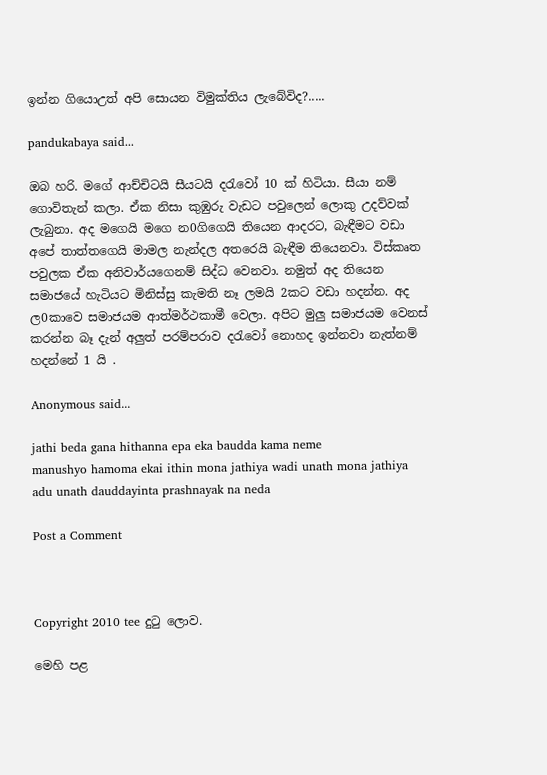ඉන්න ගියොඋත් අපි සොයන විමුක්තිය ලැබේවිද?.....

pandukabaya said...

ඔබ හරි. මගේ ආච්චිටයි සීයටයි දරැවෝ 10 ක් හිටියා. සීයා නම් ගොවිතැන් කලා. ඒක නිසා කුඹුරු වැඩට පවුලෙන් ලොකු උදව්වක් ලැබුනා. අද මගෙයි මගෙ න0ගිගෙයි තියෙන ආදරට, බැඳීමට වඩා අපේ තාත්තගෙයි මාමල නැන්දල අතරෙයි බැඳීම තියෙනවා. විස්කෘත පවුලක ඒක අනිවාර්යගෙනම් සිද්ධ වෙනවා. නමුත් අද තියෙන සමාජයේ හැටියට මිනිස්සු කැමති නෑ ලමයි 2කට වඩා හදන්න. අද ල0කාවෙ සමාජයම ආත්මර්ථකාමී වෙලා. අපිට මුලු සමාජයම වෙනස් කරන්න බෑ දැන් අලුත් පරම්පරාව දරැවෝ නොහද ඉන්නවා නැත්නම් හදන්නේ 1 යි .

Anonymous said...

jathi beda gana hithanna epa eka baudda kama neme
manushyo hamoma ekai ithin mona jathiya wadi unath mona jathiya adu unath dauddayinta prashnayak na neda

Post a Comment



Copyright 2010 tee දුටු ලොව.

මෙහි පළ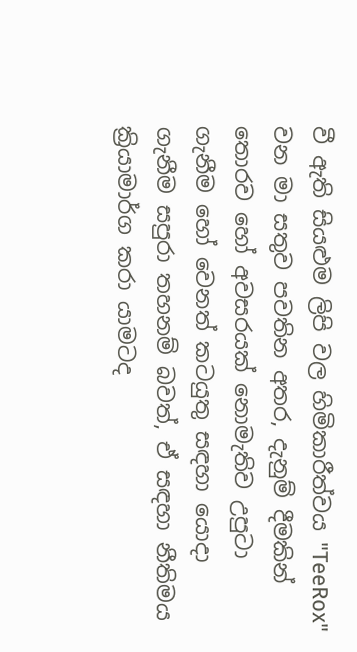වී ඇති සියළුම ලිපි වල හිමිකාරීත්වය "TeeRox" වන මා සතුව පවතින අතර, දැනුම් දීමකින් තොරව හෝ අවසරයක් නොමැතිව උපුටා ගැනීම හෝ වෙනත් කටයුතු සඳහා යොදා ගැනීම සපුරා තහනම් බවත්, ඒ සඳහා නීතිමය ක්‍රියාමාර්ග කරා යාමටද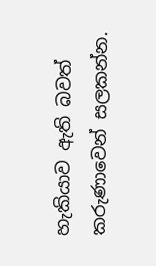හැකියාව ඇති බවත් කරුණාවෙන් සලකන්න.